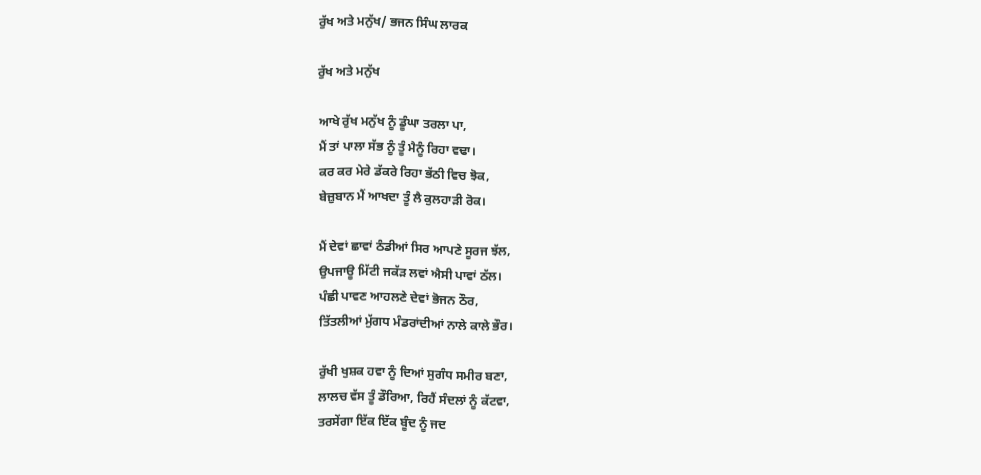ਰੁੱਖ ਅਤੇ ਮਨੁੱਖ/ ਭਜਨ ਸਿੰਘ ਲਾਰਕ

ਰੁੱਖ ਅਤੇ ਮਨੁੱਖ

ਆਖੇ ਰੁੱਖ ਮਨੁੱਖ ਨੂੰ ਡੂੰਘਾ ਤਰਲਾ ਪਾ,
ਮੈਂ ਤਾਂ ਪਾਲਾ ਸੱਭ ਨੂੰ ਤੂੰ ਮੈਨੂੰ ਰਿਹਾ ਵਢਾ।
ਕਰ ਕਰ ਮੇਰੇ ਡੱਕਰੇ ਰਿਹਾ ਭੱਠੀ ਵਿਚ ਝੋਕ,
ਬੇਜ਼ੁਬਾਨ ਮੈਂ ਆਖਦਾ ਤੂੰ ਲੈ ਕੁਲਹਾੜੀ ਰੋਕ।

ਮੈਂ ਦੇਵਾਂ ਛਾਵਾਂ ਠੰਡੀਆਂ ਸਿਰ ਆਪਣੇ ਸੂਰਜ ਝੱਲ,
ਉਪਜਾਊ ਮਿੱਟੀ ਜਕੱੜ ਲਵਾਂ ਐਸੀ ਪਾਵਾਂ ਠੱਲ।
ਪੰਛੀ ਪਾਵਣ ਆਹਲਣੇ ਦੇਵਾਂ ਭੋਜਨ ਠੌਰ,
ਤਿੱਤਲੀਆਂ ਮੁੱਗਧ ਮੰਡਰਾਂਦੀਆਂ ਨਾਲੇ ਕਾਲੇ ਭੌਰ।

ਰੁੱਖੀ ਖੁਸ਼ਕ ਹਵਾ ਨੂੰ ਦਿਆਂ ਸੁਗੰਧ ਸਮੀਰ ਬਣਾ,
ਲਾਲਚ ਵੱਸ ਤੂੰ ਡੌਰਿਆ, ਰਿਹੈਂ ਸੰਦਲਾਂ ਨੂੰ ਕੱਟਵਾ,
ਤਰਸੇਂਗਾ ਇੱਕ ਇੱਕ ਬੂੰਦ ਨੂੰ ਜਦ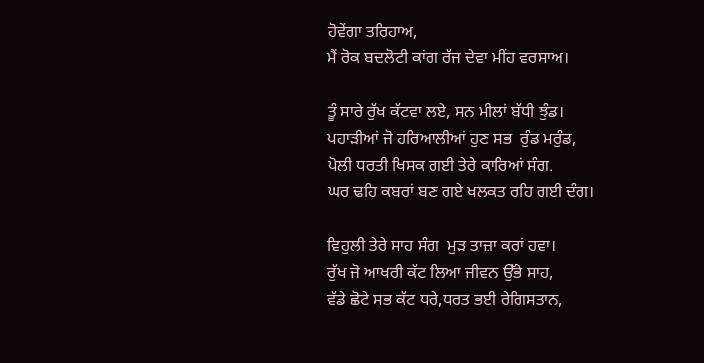ਹੋਵੇਂਗਾ ਤਰਿਹਾਅ,
ਮੈਂ ਰੋਕ ਬਦਲੋਟੀ ਕਾਂਗ ਰੱਜ ਦੇਵਾ ਮੀਂਹ ਵਰਸਾਅ।

ਤੂੰ ਸਾਰੇ ਰੁੱਖ ਕੱਟਵਾ ਲਏ, ਸਨ ਮੀਲਾਂ ਬੱਧੀ ਝੁੰਡ।
ਪਹਾੜੀਆਂ ਜੋ ਹਰਿਆਲੀਆਂ ਹੁਣ ਸਭ  ਰੁੰਡ ਮਰੁੰਡ,
ਪੋਲੀ ਧਰਤੀ ਖਿਸਕ ਗਈ ਤੇਰੇ ਕਾਰਿਆਂ ਸੰਗ.
ਘਰ ਢਹਿ ਕਬਰਾਂ ਬਣ ਗਏ ਖਲਕਤ ਰਹਿ ਗਈ ਦੰਗ।

ਵਿਹੁਲੀ ਤੇਰੇ ਸਾਹ ਸੰਗ  ਮੁੜ ਤਾਜ਼ਾ ਕਰਾਂ ਹਵਾ।
ਰੁੱਖ ਜੋ ਆਖਰੀ ਕੱਟ ਲਿਆ ਜੀਵਨ ਉੱਭੇ ਸਾਹ,
ਵੱਡੇ ਛੋਟੇ ਸਭ ਕੱਟ ਧਰੇ,ਧਰਤ ਭਈ ਰੇਗਿਸਤਾਨ,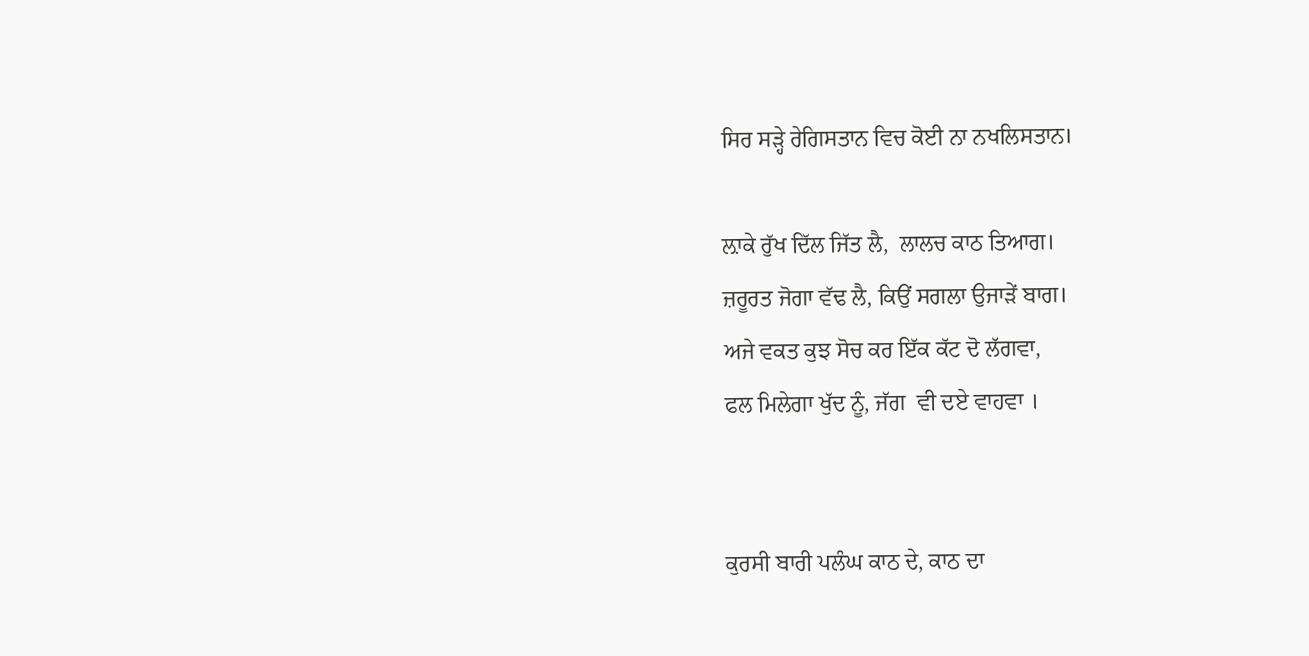ਸਿਰ ਸੜ੍ਹੇ ਰੇਗਿਸਤਾਨ ਵਿਚ ਕੋਈ ਨਾ ਨਖਲਿਸਤਾਨ।

ਲ਼ਾਕੇ ਰੁੱਖ ਦਿੱਲ ਜਿੱਤ ਲੈ,  ਲਾਲਚ ਕਾਠ ਤਿਆਗ।
ਜ਼ਰੂਰਤ ਜੋਗਾ ਵੱਢ ਲੈ, ਕਿਉਂ ਸਗਲਾ ਉਜਾੜੇਂ ਬਾਗ।
ਅਜੇ ਵਕਤ ਕੁਝ ਸੋਚ ਕਰ ਇੱਕ ਕੱਟ ਦੋ ਲੱਗਵਾ,
ਫਲ ਮਿਲੇਗਾ ਖੁੱਦ ਨੂੰ, ਜੱਗ  ਵੀ ਦਏ ਵਾਹਵਾ ।


ਕੁਰਸੀ ਬਾਰੀ ਪਲੰਘ ਕਾਠ ਦੇ, ਕਾਠ ਦਾ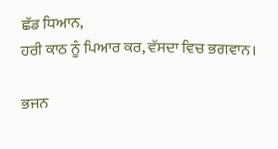ਛੱਡ ਧਿਆਨ,
ਹਰੀ ਕਾਠ ਨੂੰ ਪਿਆਰ ਕਰ, ਵੱਸਦਾ ਵਿਚ ਭਗਵਾਨ।

ਭਜਨ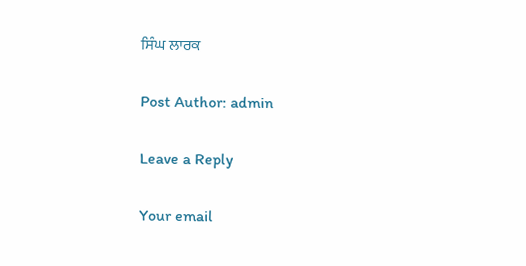ਸਿੰਘ ਲਾਰਕ

Post Author: admin

Leave a Reply

Your email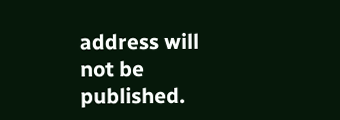address will not be published.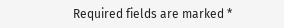Required fields are marked *